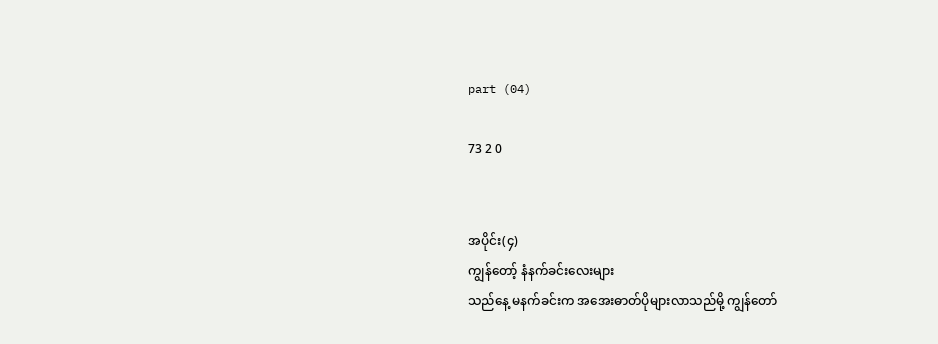part (04)

73 2 0


အပိုင်း(၄)
ကျွန်တော့် နံနက်ခင်းလေးများ
သည်နေ့ မနက်ခင်းက အအေးဓာတ်ပိုများလာသည်မို့ ကျွန်တော်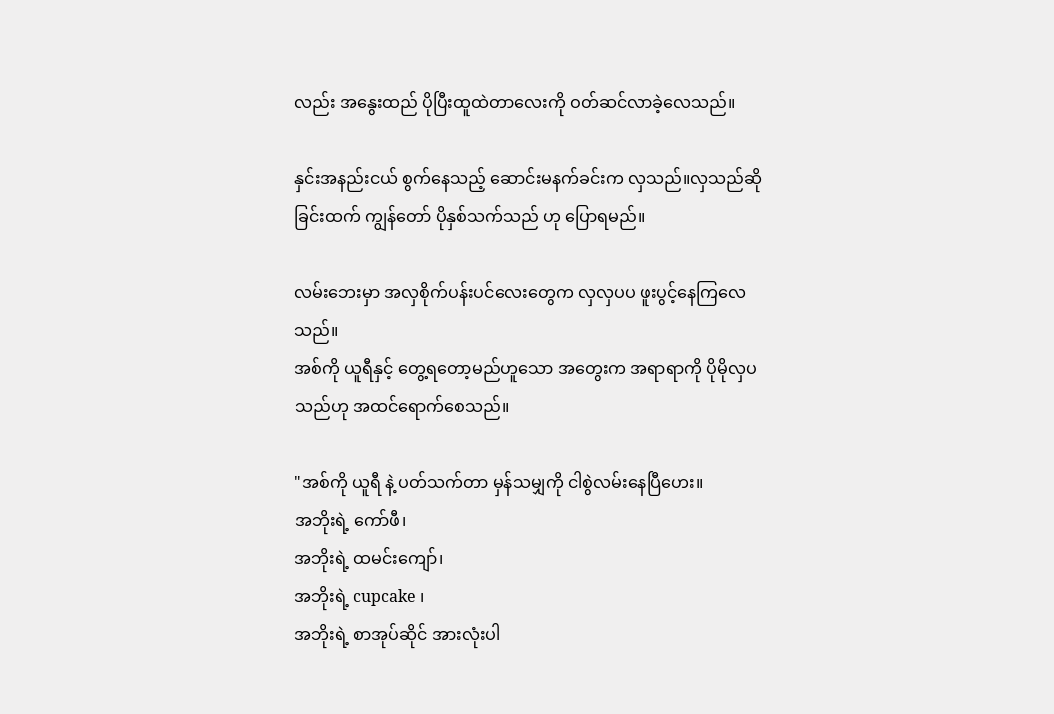လည်း အနွေးထည် ပိုပြီးထူထဲတာလေးကို ဝတ်ဆင်လာခဲ့လေသည်။

နှင်းအနည်းငယ် စွက်နေသည့် ဆောင်းမနက်ခင်းက လှသည်။လှသည်ဆိုခြင်းထက် ကျွန်တော် ပိုနှစ်သက်သည် ဟု ပြောရမည်။

လမ်းဘေးမှာ အလှစိုက်ပန်းပင်လေးတွေက လှလှပပ‌ ဖူးပွင့်နေကြလေသည်။
အစ်ကို ယူရီနှင့် တွေ့ရတော့မည်ဟူသော အတွေးက အရာရာကို ပိုမိုလှပသည်ဟု အထင်ရောက်စေသည်။

"အစ်ကို ယူရီ နဲ့ ပတ်သက်တာ မှန်သမျှကို ငါစွဲလမ်းနေပြီဟေး။
အဘိုးရဲ့ ကော်ဖီ၊
အဘိုးရဲ့ ထမင်းကျော်၊
အဘိုးရဲ့ cupcake ၊
အဘိုးရဲ့ စာအုပ်ဆိုင် အားလုံးပါ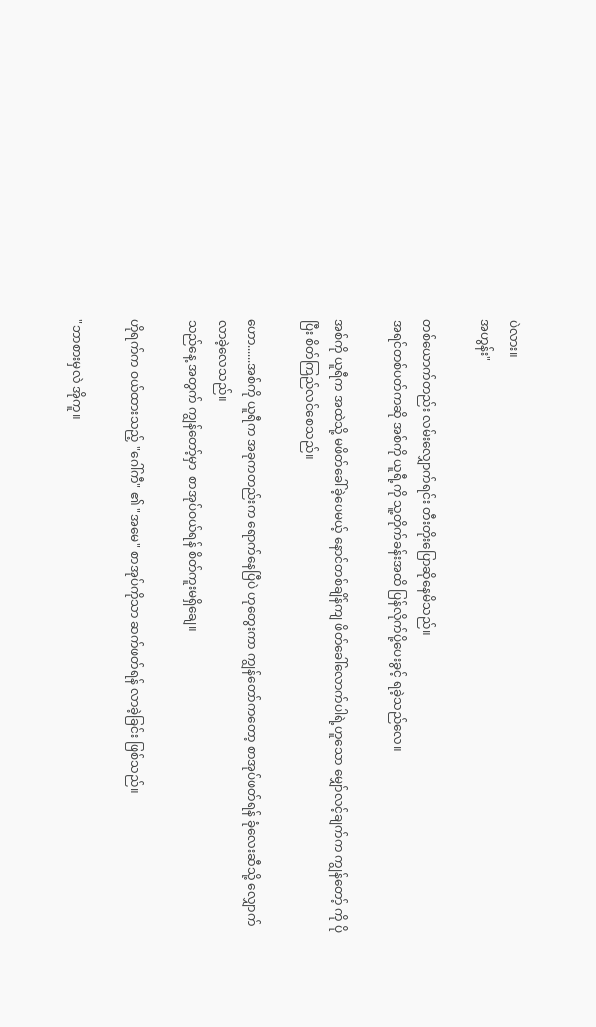ပဲလား။
အဟွန်း"

တစ်ယောက်တည်း လမ်းလျှောက်ရင်း တီးတိုးပြောဆိုနေမိသည်။
အရင်တစ်ပတ်ကဆို အစ်ကို ယူရီ့ကို သူ့တိုက်ခန်းအထိ ပြန်လိုက်ပို့ပေးခွင့် ရခဲ့သည်လေ။

အစ်ကို ယူရီက အထဲသို့ မဖိတ်ခေါ်ခဲ့ပေမယ့် နောင်တစ်ချိန်ကျ ဖိတ်ခေါ်လောက်ပါရဲ့ဟူသော မျှော်လင့်ချက်က ကျွန်တော့် ‌ကို ပိုပြီး စိတ်ကြည်လင်စေသည်။

ဟော......အစ်ကို ယူရီက အခုကတည်းက ရောက်နေပြီပဲ ဟုတွေးကာ ကျွန်တော်ကတော့ စာအုပ်ဖတ်ရန် ခုံလေးဆီသို့ လျှောက်လာခဲ့လေသည်။
သည်နေ့ အတွက် ကျွန်တော့်မှာ  စာအုပ်ဝယ်ရန် စိတ်ကူးမရှိချေ။

ဟိုရက်က ဝယ်ထားသည့် "ဂေါ်ကီ" ၏ "အမေ" စာအုပ်ကိုသာ ဆက်ဖတ်ရန် လာခဲ့ခြင်း ဖြစ်သည်။

"ဘာစားမှလဲ အိုကူ။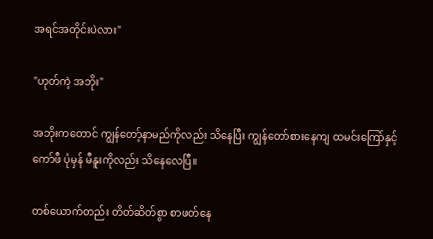အရင်အတိုင်းပဲလား"

"ဟုတ်ကဲ့ အဘိုး"

အဘိုးကတောင် ကျွန်တော့်နာမည်ကိုလည်း သိနေပြီး ကျွန်တော်စားနေကျ ထမင်းကြော်နှင့် ကော်ဖီ ပုံမှန် မီနူးကိုလည်း သိနေလေပြီ။

တစ်ယောက်တည်း တိတ်ဆိတ်စွာ စာဖတ်နေ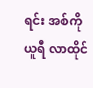ရင်း အစ်ကို ယူရီ လာထိုင်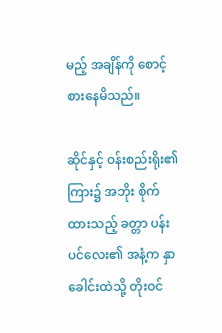မည့် အချိန်ကို စောင့်စားနေမိသည်။

ဆိုင်နှင့် ဝန်းစည်းရိုး၏ ကြား၌ အဘိုး စိုက်ထားသည့် ခတ္တာ ပန်းပင်လေး၏ အနံ့က နှာခေါင်းထဲသို့ တိုးဝင်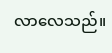လာလေသည်။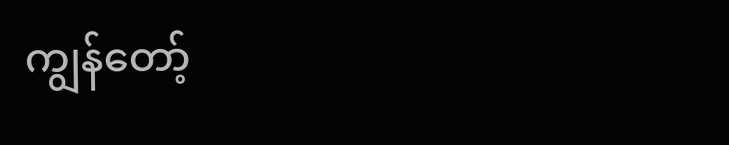ကျွန်တော့်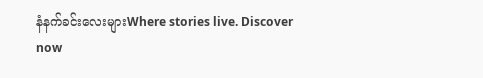နံနက်ခင်းလေးများWhere stories live. Discover now